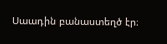Սաադին բանաստեղծ էր։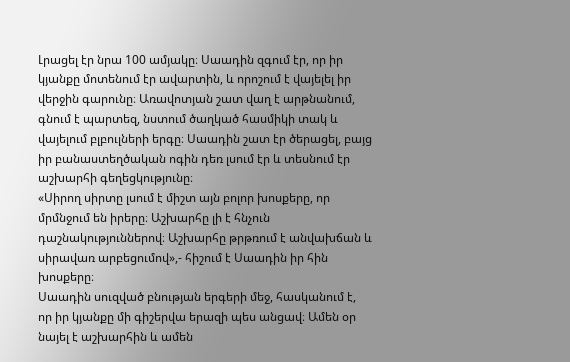Լրացել էր նրա 100 ամյակը։ Սաադին զգում էր, որ իր կյանքը մոտենում էր ավարտին, և որոշում է վայելել իր վերջին գարունը։ Առավոտյան շատ վաղ է արթնանում, գնում է պարտեզ, նստում ծաղկած հասմիկի տակ և վայելում բլբուլների երգը։ Սաադին շատ էր ծերացել, բայց իր բանաստեղծական ոգին դեռ լսում էր և տեսնում էր աշխարհի գեղեցկությունը։
«Սիրող սիրտը լսում է միշտ այն բոլոր խոսքերը, որ մրմնջում են իրերը։ Աշխարհը լի է հնչուն դաշնակություններով։ Աշխարհը թրթռում է անվախճան և սիրավառ արբեցումով»,- հիշում է Սաադին իր հին խոսքերը։
Սաադին սուզված բնության երգերի մեջ, հասկանում է, որ իր կյանքը մի գիշերվա երազի պես անցավ։ Ամեն օր նայել է աշխարհին և ամեն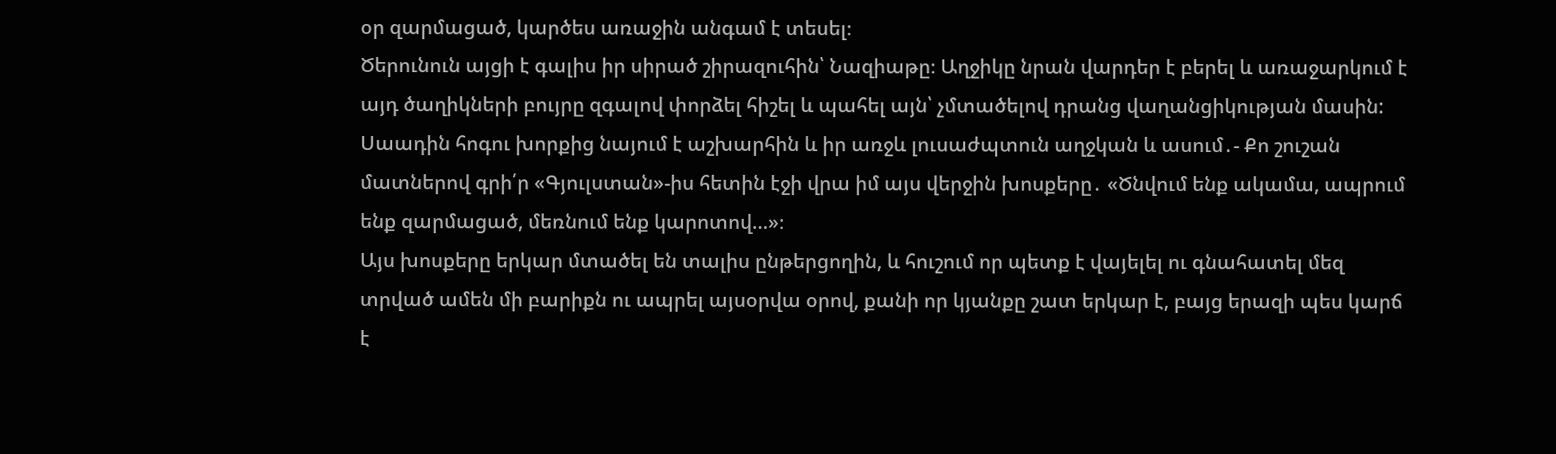օր զարմացած, կարծես առաջին անգամ է տեսել։
Ծերունուն այցի է գալիս իր սիրած շիրազուհին՝ Նազիաթը։ Աղջիկը նրան վարդեր է բերել և առաջարկում է այդ ծաղիկների բույրը զգալով փորձել հիշել և պահել այն՝ չմտածելով դրանց վաղանցիկության մասին:
Սաադին հոգու խորքից նայում է աշխարհին և իր առջև լուսաժպտուն աղջկան և ասում․- Քո շուշան մատներով գրի՛ր «Գյուլստան»-իս հետին էջի վրա իմ այս վերջին խոսքերը․ «Ծնվում ենք ակամա, ապրում ենք զարմացած, մեռնում ենք կարոտով…»։
Այս խոսքերը երկար մտածել են տալիս ընթերցողին, և հուշում որ պետք է վայելել ու գնահատել մեզ տրված ամեն մի բարիքն ու ապրել այսօրվա օրով, քանի որ կյանքը շատ երկար է, բայց երազի պես կարճ է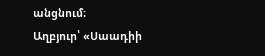անցնում։
Աղբյուր՝ «Սաադիի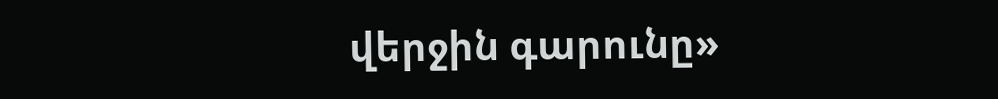վերջին գարունը»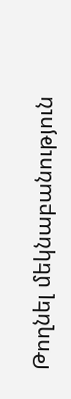Թողնել մեկնաբանություն